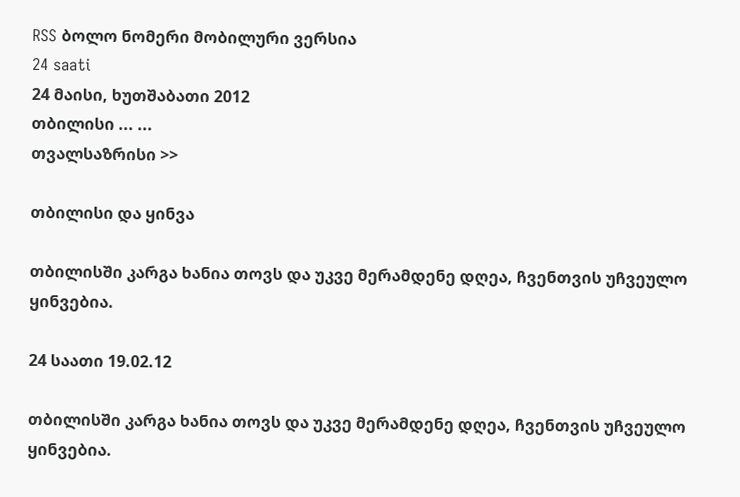RSS ბოლო ნომერი მობილური ვერსია
24 saati
24 მაისი, ხუთშაბათი 2012
თბილისი ... ...
თვალსაზრისი >>

თბილისი და ყინვა

თბილისში კარგა ხანია თოვს და უკვე მერამდენე დღეა, ჩვენთვის უჩვეულო ყინვებია.

24 საათი 19.02.12

თბილისში კარგა ხანია თოვს და უკვე მერამდენე დღეა, ჩვენთვის უჩვეულო ყინვებია.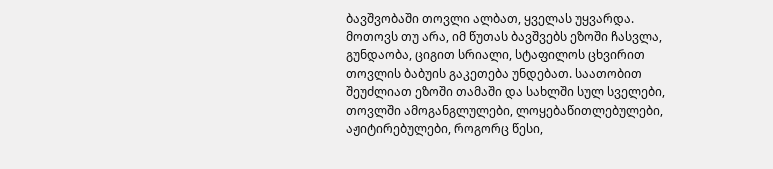ბავშვობაში თოვლი ალბათ, ყველას უყვარდა. მოთოვს თუ არა, იმ წუთას ბავშვებს ეზოში ჩასვლა, გუნდაობა, ციგით სრიალი, სტაფილოს ცხვირით თოვლის ბაბუის გაკეთება უნდებათ. საათობით შეუძლიათ ეზოში თამაში და სახლში სულ სველები, თოვლში ამოგანგლულები, ლოყებაწითლებულები, აჟიტირებულები, როგორც წესი,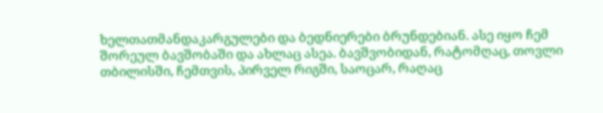ხელთათმანდაკარგულები და ბედნიერები ბრუნდებიან. ასე იყო ჩემ შორეულ ბავშობაში და ახლაც ასეა. ბავშვობიდან, რატომღაც, თოვლი თბილისში, ჩემთვის, პირველ რიგში, საოცარ, რაღაც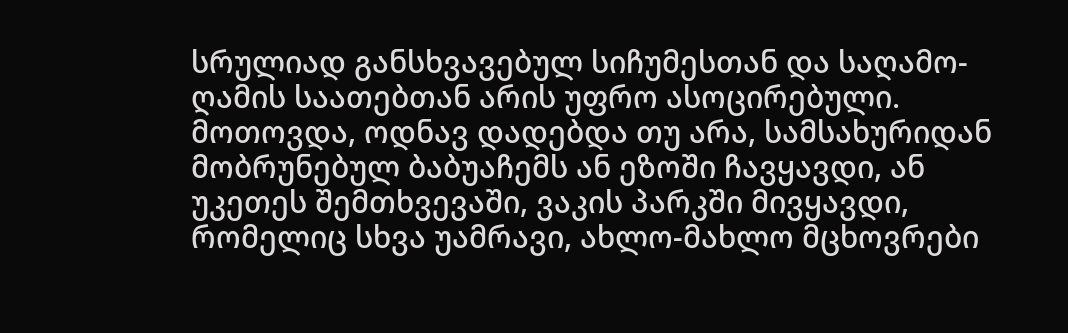სრულიად განსხვავებულ სიჩუმესთან და საღამო-ღამის საათებთან არის უფრო ასოცირებული. მოთოვდა, ოდნავ დადებდა თუ არა, სამსახურიდან მობრუნებულ ბაბუაჩემს ან ეზოში ჩავყავდი, ან უკეთეს შემთხვევაში, ვაკის პარკში მივყავდი, რომელიც სხვა უამრავი, ახლო-მახლო მცხოვრები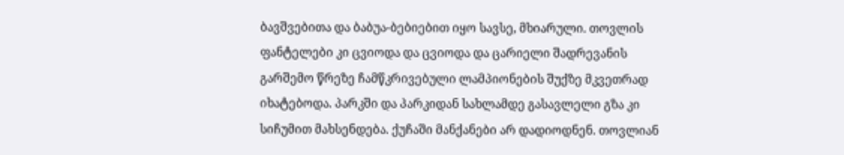ბავშვებითა და ბაბუა-ბებიებით იყო სავსე, მხიარული. თოვლის ფანტელები კი ცვიოდა და ცვიოდა და ცარიელი შადრევანის გარშემო წრეზე ჩამწკრივებული ლამპიონების შუქზე მკვეთრად იხატებოდა. პარკში და პარკიდან სახლამდე გასავლელი გზა კი სიჩუმით მახსენდება. ქუჩაში მანქანები არ დადიოდნენ. თოვლიან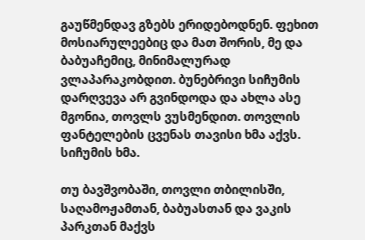გაუწმენდავ გზებს ერიდებოდნენ. ფეხით მოსიარულეებიც და მათ შორის, მე და ბაბუაჩემიც, მინიმალურად ვლაპარაკობდით. ბუნებრივი სიჩუმის დარღვევა არ გვინდოდა და ახლა ასე მგონია, თოვლს ვუსმენდით. თოვლის ფანტელების ცვენას თავისი ხმა აქვს. სიჩუმის ხმა.

თუ ბავშვობაში, თოვლი თბილისში, საღამოჟამთან, ბაბუასთან და ვაკის პარკთან მაქვს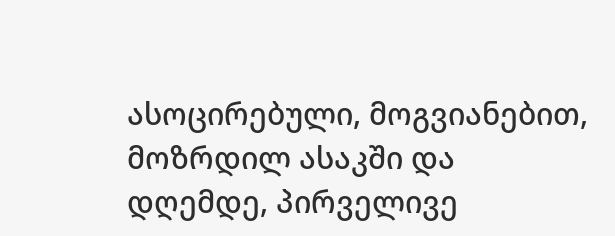ასოცირებული, მოგვიანებით, მოზრდილ ასაკში და დღემდე, პირველივე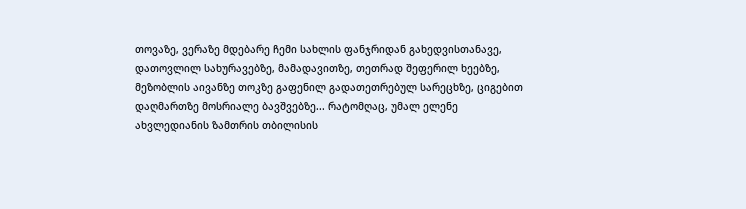თოვაზე, ვერაზე მდებარე ჩემი სახლის ფანჯრიდან გახედვისთანავე, დათოვლილ სახურავებზე, მამადავითზე, თეთრად შეფერილ ხეებზე, მეზობლის აივანზე თოკზე გაფენილ გადათეთრებულ სარეცხზე, ციგებით დაღმართზე მოსრიალე ბავშვებზე... რატომღაც, უმალ ელენე ახვლედიანის ზამთრის თბილისის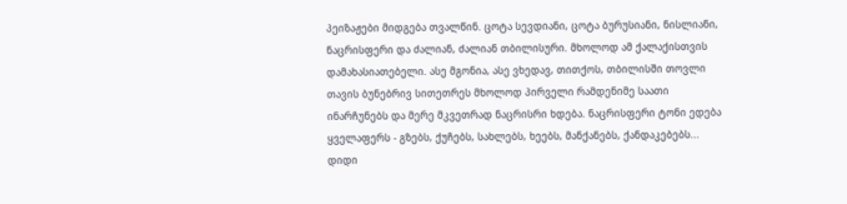პეიზაჟები მიდგება თვალწინ. ცოტა სევდიანი, ცოტა ბურუსიანი, ნისლიანი, ნაცრისფერი და ძალიან, ძალიან თბილისური. მხოლოდ ამ ქალაქისთვის დამახასიათებელი. ასე მგონია, ასე ვხედავ, თითქოს, თბილისში თოვლი თავის ბუნებრივ სითეთრეს მხოლოდ პირველი რამდენიმე საათი ინარჩუნებს და მერე მკვეთრად ნაცრისრი ხდება. ნაცრისფერი ტონი ედება ყველაფერს - გზებს, ქუჩებს, სახლებს, ხეებს, მანქანებს, ქანდაკებებს... დიდი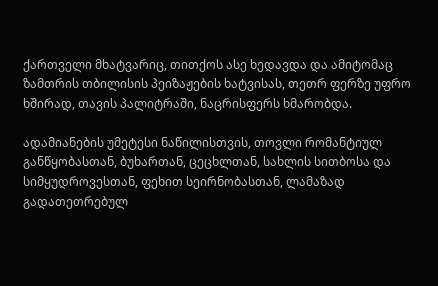ქართველი მხატვარიც, თითქოს ასე ხედავდა და ამიტომაც ზამთრის თბილისის პეიზაჟების ხატვისას, თეთრ ფერზე უფრო ხშირად, თავის პალიტრაში, ნაცრისფერს ხმარობდა.

ადამიანების უმეტესი ნაწილისთვის, თოვლი რომანტიულ განწყობასთან, ბუხართან, ცეცხლთან, სახლის სითბოსა და სიმყუდროვესთან, ფეხით სეირნობასთან, ლამაზად გადათეთრებულ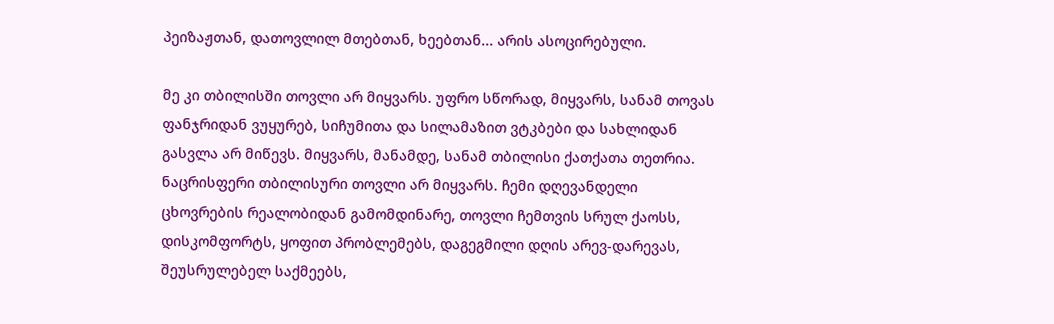პეიზაჟთან, დათოვლილ მთებთან, ხეებთან... არის ასოცირებული.

მე კი თბილისში თოვლი არ მიყვარს. უფრო სწორად, მიყვარს, სანამ თოვას ფანჯრიდან ვუყურებ, სიჩუმითა და სილამაზით ვტკბები და სახლიდან გასვლა არ მიწევს. მიყვარს, მანამდე, სანამ თბილისი ქათქათა თეთრია. ნაცრისფერი თბილისური თოვლი არ მიყვარს. ჩემი დღევანდელი ცხოვრების რეალობიდან გამომდინარე, თოვლი ჩემთვის სრულ ქაოსს, დისკომფორტს, ყოფით პრობლემებს, დაგეგმილი დღის არევ-დარევას, შეუსრულებელ საქმეებს,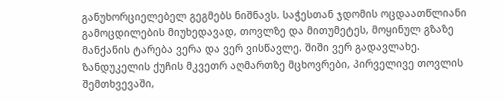განუხორციელებელ გეგმებს ნიშნავს. საჭესთან ჯდომის ოცდაათწლიანი გამოცდილების მიუხედავად, თოვლზე და მითუმეტეს, მოყინულ გზაზე მანქანის ტარება ვერა და ვერ ვისწავლე. შიში ვერ გადავლახე. ზანდუკელის ქუჩის მკვეთრ აღმართზე მცხოვრები, პირველივე თოვლის შემთხვევაში,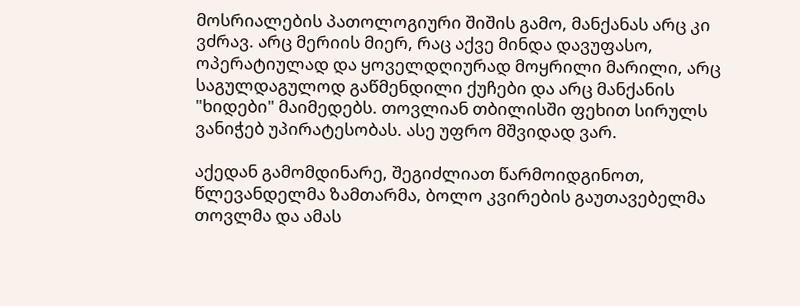მოსრიალების პათოლოგიური შიშის გამო, მანქანას არც კი ვძრავ. არც მერიის მიერ, რაც აქვე მინდა დავუფასო, ოპერატიულად და ყოველდღიურად მოყრილი მარილი, არც საგულდაგულოდ გაწმენდილი ქუჩები და არც მანქანის "ხიდები" მაიმედებს. თოვლიან თბილისში ფეხით სირულს ვანიჭებ უპირატესობას. ასე უფრო მშვიდად ვარ.

აქედან გამომდინარე, შეგიძლიათ წარმოიდგინოთ, წლევანდელმა ზამთარმა, ბოლო კვირების გაუთავებელმა თოვლმა და ამას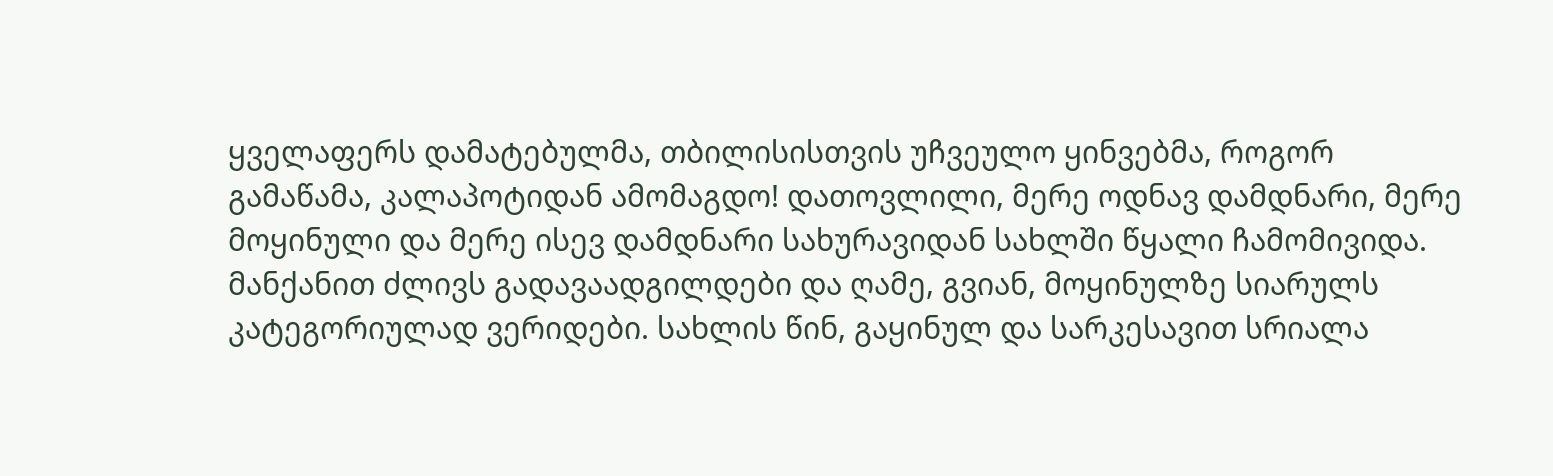ყველაფერს დამატებულმა, თბილისისთვის უჩვეულო ყინვებმა, როგორ გამაწამა, კალაპოტიდან ამომაგდო! დათოვლილი, მერე ოდნავ დამდნარი, მერე მოყინული და მერე ისევ დამდნარი სახურავიდან სახლში წყალი ჩამომივიდა. მანქანით ძლივს გადავაადგილდები და ღამე, გვიან, მოყინულზე სიარულს კატეგორიულად ვერიდები. სახლის წინ, გაყინულ და სარკესავით სრიალა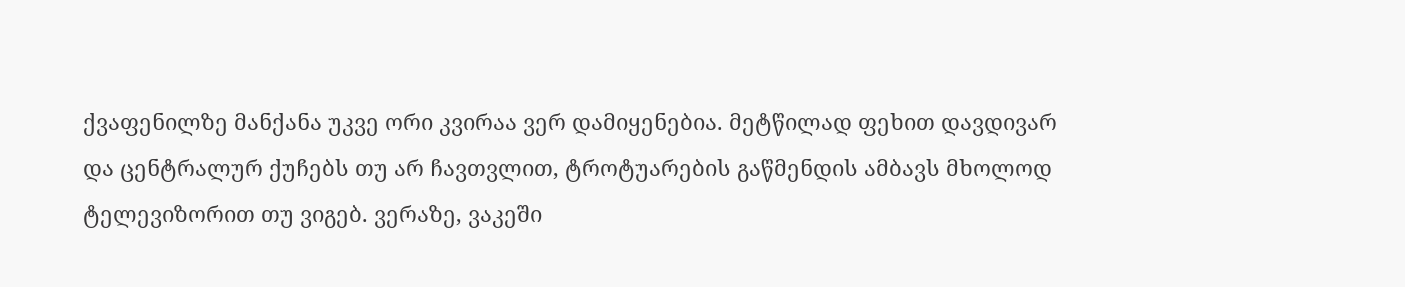ქვაფენილზე მანქანა უკვე ორი კვირაა ვერ დამიყენებია. მეტწილად ფეხით დავდივარ და ცენტრალურ ქუჩებს თუ არ ჩავთვლით, ტროტუარების გაწმენდის ამბავს მხოლოდ ტელევიზორით თუ ვიგებ. ვერაზე, ვაკეში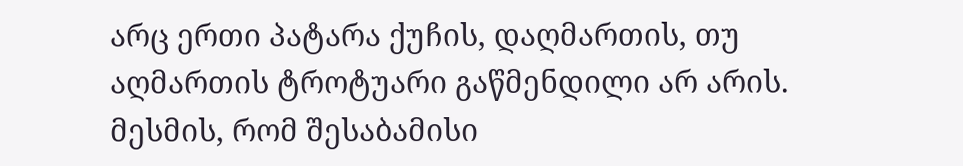არც ერთი პატარა ქუჩის, დაღმართის, თუ აღმართის ტროტუარი გაწმენდილი არ არის. მესმის, რომ შესაბამისი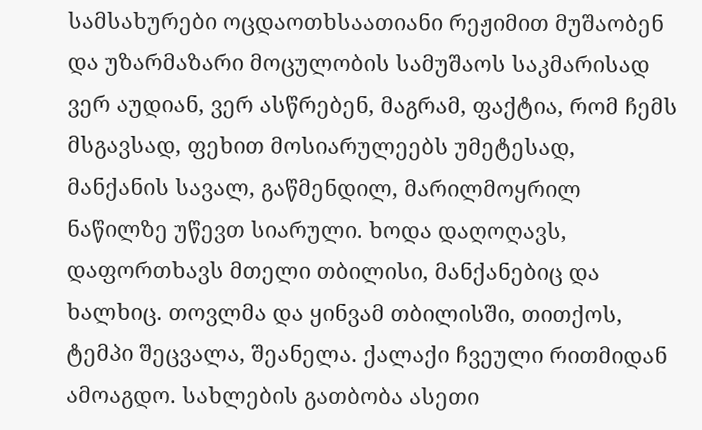სამსახურები ოცდაოთხსაათიანი რეჟიმით მუშაობენ და უზარმაზარი მოცულობის სამუშაოს საკმარისად ვერ აუდიან, ვერ ასწრებენ, მაგრამ, ფაქტია, რომ ჩემს მსგავსად, ფეხით მოსიარულეებს უმეტესად, მანქანის სავალ, გაწმენდილ, მარილმოყრილ ნაწილზე უწევთ სიარული. ხოდა დაღოღავს, დაფორთხავს მთელი თბილისი, მანქანებიც და ხალხიც. თოვლმა და ყინვამ თბილისში, თითქოს, ტემპი შეცვალა, შეანელა. ქალაქი ჩვეული რითმიდან ამოაგდო. სახლების გათბობა ასეთი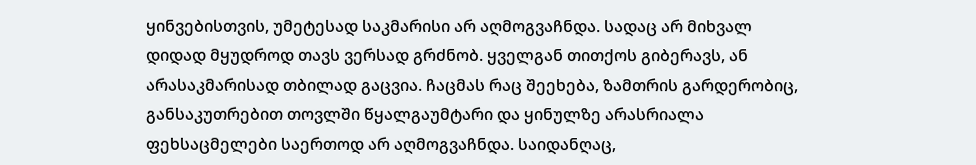ყინვებისთვის, უმეტესად საკმარისი არ აღმოგვაჩნდა. სადაც არ მიხვალ დიდად მყუდროდ თავს ვერსად გრძნობ. ყველგან თითქოს გიბერავს, ან არასაკმარისად თბილად გაცვია. ჩაცმას რაც შეეხება, ზამთრის გარდერობიც, განსაკუთრებით თოვლში წყალგაუმტარი და ყინულზე არასრიალა ფეხსაცმელები საერთოდ არ აღმოგვაჩნდა. საიდანღაც,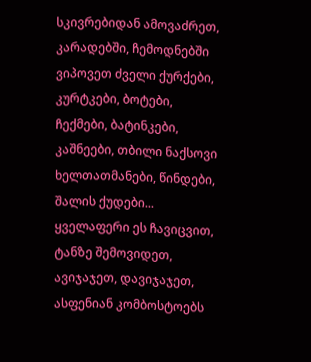სკივრებიდან ამოვაძრეთ, კარადებში, ჩემოდნებში ვიპოვეთ ძველი ქურქები, კურტკები, ბოტები, ჩექმები, ბატინკები, კაშნეები, თბილი ნაქსოვი ხელთათმანები, წინდები, შალის ქუდები... ყველაფერი ეს ჩავიცვით, ტანზე შემოვიდეთ, ავიჯაჯეთ, დავიჯაჯეთ, ასფენიან კომბოსტოებს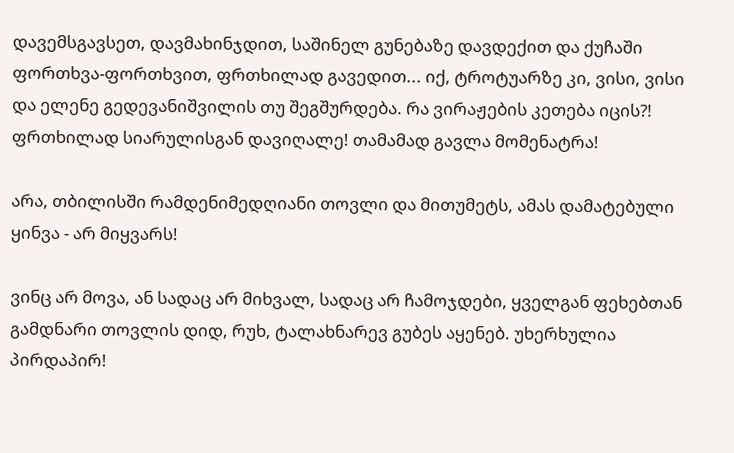დავემსგავსეთ, დავმახინჯდით, საშინელ გუნებაზე დავდექით და ქუჩაში ფორთხვა-ფორთხვით, ფრთხილად გავედით... იქ, ტროტუარზე კი, ვისი, ვისი და ელენე გედევანიშვილის თუ შეგშურდება. რა ვირაჟების კეთება იცის?! ფრთხილად სიარულისგან დავიღალე! თამამად გავლა მომენატრა!

არა, თბილისში რამდენიმედღიანი თოვლი და მითუმეტს, ამას დამატებული ყინვა - არ მიყვარს!

ვინც არ მოვა, ან სადაც არ მიხვალ, სადაც არ ჩამოჯდები, ყველგან ფეხებთან გამდნარი თოვლის დიდ, რუხ, ტალახნარევ გუბეს აყენებ. უხერხულია პირდაპირ!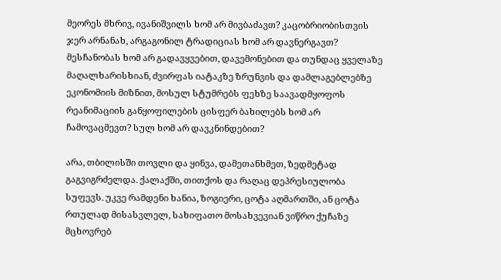მეორეს მხრივ, ივანიშვილს ხომ არ მივბაძავთ? კაცობრიობისთვის ჯერ არნანახ, არგაგონილ ტრადიციას ხომ არ დავნერგავთ? მესჩანობას ხომ არ გადავყვებით, დავემონებით და თუნდაც ყველაზე მაღალხარისხიან, ძვირფას იატაკზე ზრუნვის და დამლაგებლებზე ეკონომიის მიზნით, მოსულ სტუმრებს ფეხზე საავადმყოფოს რეანიმაციის განყოფილების ცისფერ ბახილებს ხომ არ ჩამოვაცმევთ? სულ ხომ არ დავკნინდებით?

არა, თბილისში თოვლი და ყინვა, დამეთანხმეთ, ზედმეტად გაგვიგრძელდა. ქალაქში, თითქოს და რაღაც დეპრესიულობა სუფევს. უკვე რამდენი ხანია, ზოგიერი, ცოტა აღმართში, ან ცოტა რთულად მისასვლელ, სახიფათო მოსახვევიან ვიწრო ქუჩაზე მცხოვრებ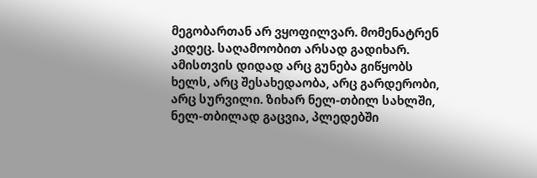მეგობართან არ ვყოფილვარ. მომენატრენ კიდეც. საღამოობით არსად გადიხარ. ამისთვის დიდად არც გუნება გიწყობს ხელს, არც შესახედაობა, არც გარდერობი, არც სურვილი. ზიხარ ნელ-თბილ სახლში, ნელ-თბილად გაცვია, პლედებში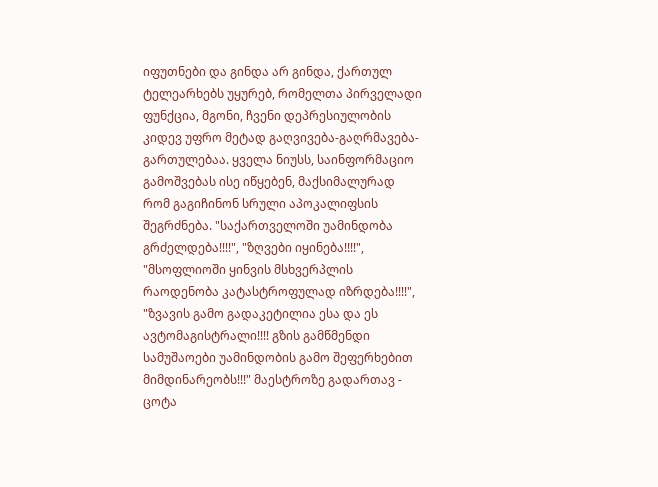იფუთნები და გინდა არ გინდა, ქართულ ტელეარხებს უყურებ, რომელთა პირველადი ფუნქცია, მგონი, ჩვენი დეპრესიულობის კიდევ უფრო მეტად გაღვივება-გაღრმავება-გართულებაა. ყველა ნიუსს, საინფორმაციო გამოშვებას ისე იწყებენ, მაქსიმალურად რომ გაგიჩინონ სრული აპოკალიფსის შეგრძნება. "საქართველოში უამინდობა გრძელდება!!!!", "ზღვები იყინება!!!!", "მსოფლიოში ყინვის მსხვერპლის რაოდენობა კატასტროფულად იზრდება!!!!", "ზვავის გამო გადაკეტილია ესა და ეს ავტომაგისტრალი!!!! გზის გამწმენდი სამუშაოები უამინდობის გამო შეფერხებით მიმდინარეობს!!!" მაესტროზე გადართავ - ცოტა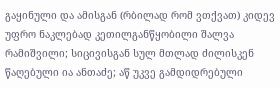გაყინული და ამისგან (რბილად რომ ვთქვათ) კიდევ უფრო ნაკლებად კეთილგანწყობილი შალვა რამიშვილი; სიცივისგან სულ მთლად ძილისკენ წაღებული ია ანთაძე; აწ უკვე გამდიდრებული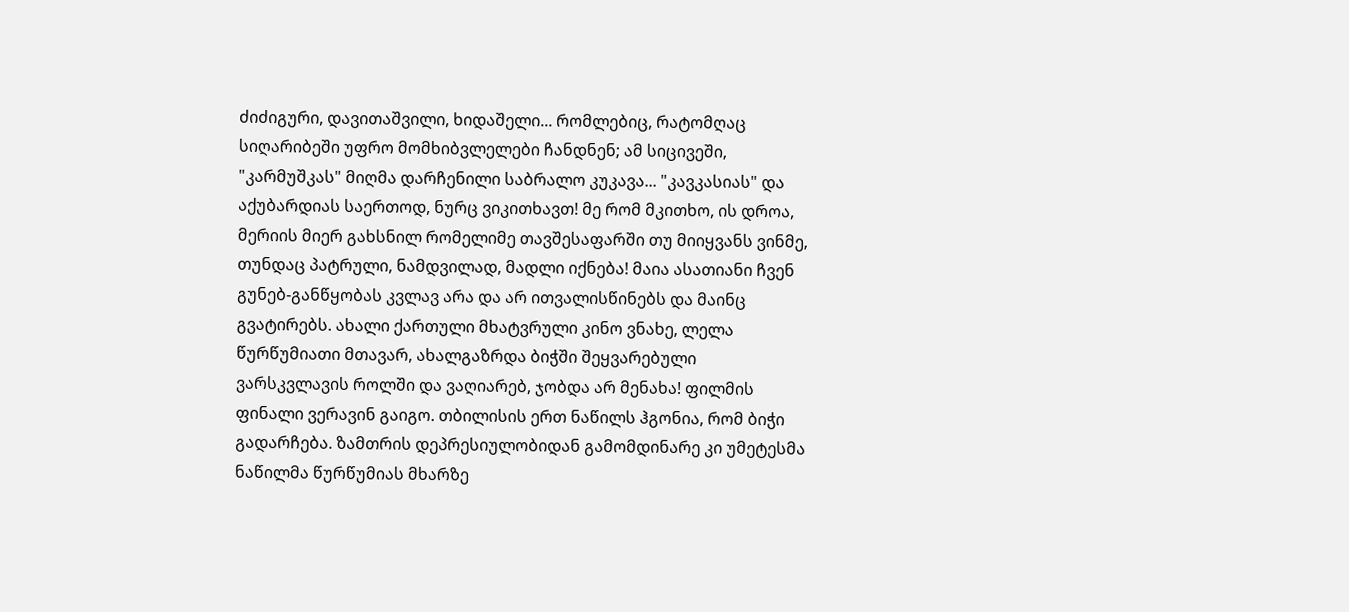ძიძიგური, დავითაშვილი, ხიდაშელი... რომლებიც, რატომღაც სიღარიბეში უფრო მომხიბვლელები ჩანდნენ; ამ სიცივეში, "კარმუშკას" მიღმა დარჩენილი საბრალო კუკავა... "კავკასიას" და აქუბარდიას საერთოდ, ნურც ვიკითხავთ! მე რომ მკითხო, ის დროა, მერიის მიერ გახსნილ რომელიმე თავშესაფარში თუ მიიყვანს ვინმე, თუნდაც პატრული, ნამდვილად, მადლი იქნება! მაია ასათიანი ჩვენ გუნებ-განწყობას კვლავ არა და არ ითვალისწინებს და მაინც გვატირებს. ახალი ქართული მხატვრული კინო ვნახე, ლელა წურწუმიათი მთავარ, ახალგაზრდა ბიჭში შეყვარებული ვარსკვლავის როლში და ვაღიარებ, ჯობდა არ მენახა! ფილმის ფინალი ვერავინ გაიგო. თბილისის ერთ ნაწილს ჰგონია, რომ ბიჭი გადარჩება. ზამთრის დეპრესიულობიდან გამომდინარე კი უმეტესმა ნაწილმა წურწუმიას მხარზე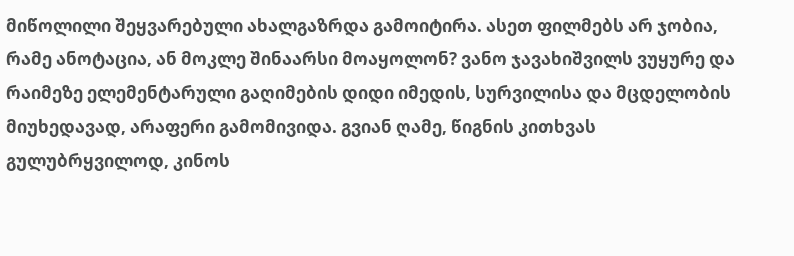მიწოლილი შეყვარებული ახალგაზრდა გამოიტირა. ასეთ ფილმებს არ ჯობია, რამე ანოტაცია, ან მოკლე შინაარსი მოაყოლონ? ვანო ჯავახიშვილს ვუყურე და რაიმეზე ელემენტარული გაღიმების დიდი იმედის, სურვილისა და მცდელობის მიუხედავად, არაფერი გამომივიდა. გვიან ღამე, წიგნის კითხვას გულუბრყვილოდ, კინოს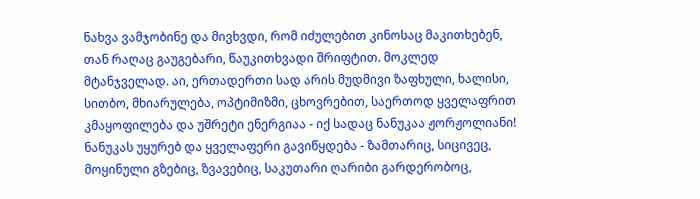ნახვა ვამჯობინე და მივხვდი, რომ იძულებით კინოსაც მაკითხებენ, თან რაღაც გაუგებარი, წაუკითხვადი შრიფტით. მოკლედ მტანჯველად. აი, ერთადერთი სად არის მუდმივი ზაფხული, ხალისი, სითბო, მხიარულება, ოპტიმიზმი, ცხოვრებით, საერთოდ ყველაფრით კმაყოფილება და უშრეტი ენერგიაა - იქ სადაც ნანუკაა ჟორჟოლიანი! ნანუკას უყურებ და ყველაფერი გავიწყდება - ზამთარიც, სიცივეც, მოყინული გზებიც, ზვავებიც, საკუთარი ღარიბი გარდერობოც,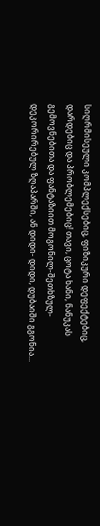სიღრმისეული კომპლექსებიც, ფიზიკური დეფექტებიც, დარდებიც და პრობლემებიც! თავი, ცოტა ხანი, ნანუკას გემოვნებითა და ფანტაზიით მოგონილ-შეთხზულ-დეკორირებულ ზღაპარში, ან დიდი- დიდი, დუბაიში გგონია...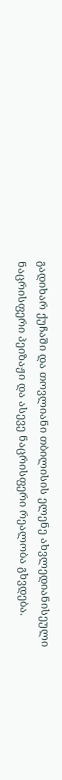გადიხარ ქუჩაში და თოვლიანი თბილისის ელენე ახვლედიანისეული ნაცრისფერი პეიზაჟი და ასევე ნაცრისფერი რეალობა გხვდება.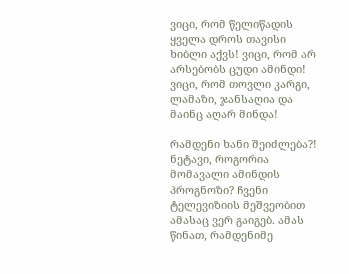ვიცი, რომ წელიწადის ყველა დროს თავისი ხიბლი აქვს! ვიცი, რომ არ არსებობს ცუდი ამინდი! ვიცი, რომ თოვლი კარგი, ლამაზი, ჯანსაღია და მაინც აღარ მინდა!

რამდენი ხანი შეიძლება?! ნეტავი, როგორია მომავალი ამინდის პროგნოზი? ჩვენი ტელევიზიის მეშვეობით ამასაც ვერ გაიგებ. ამას წინათ, რამდენიმე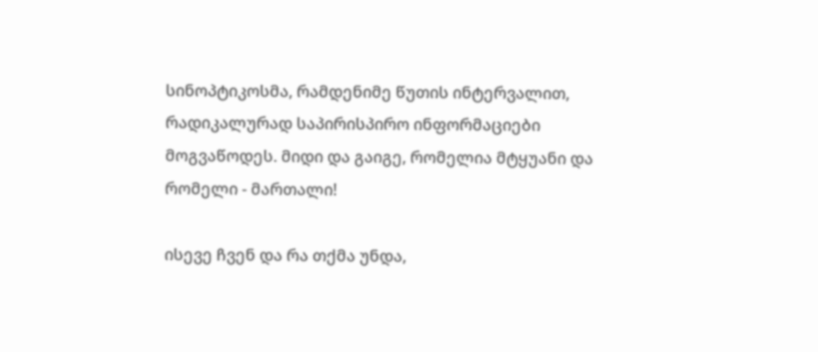სინოპტიკოსმა, რამდენიმე წუთის ინტერვალით, რადიკალურად საპირისპირო ინფორმაციები მოგვაწოდეს. მიდი და გაიგე, რომელია მტყუანი და რომელი - მართალი!

ისევე ჩვენ და რა თქმა უნდა,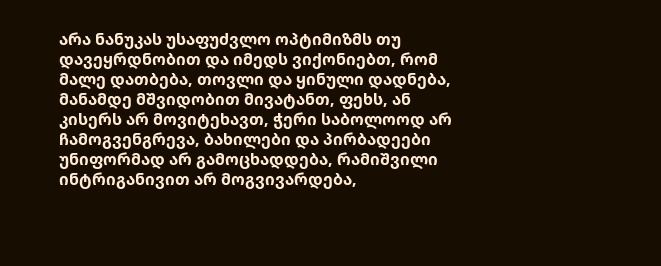არა ნანუკას უსაფუძვლო ოპტიმიზმს თუ დავეყრდნობით და იმედს ვიქონიებთ, რომ მალე დათბება, თოვლი და ყინული დადნება, მანამდე მშვიდობით მივატანთ, ფეხს, ან კისერს არ მოვიტეხავთ, ჭერი საბოლოოდ არ ჩამოგვენგრევა, ბახილები და პირბადეები უნიფორმად არ გამოცხადდება, რამიშვილი ინტრიგანივით არ მოგვივარდება,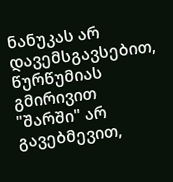ნანუკას არ დავემსგავსებით, წურწუმიას გმირივით "შარში" არ გავებმევით,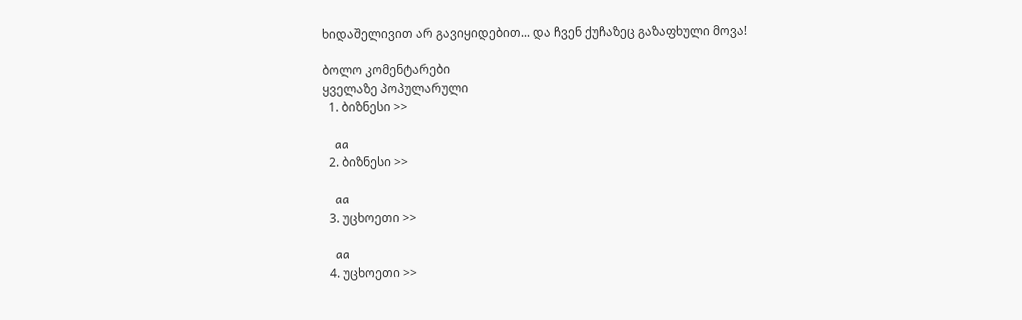ხიდაშელივით არ გავიყიდებით... და ჩვენ ქუჩაზეც გაზაფხული მოვა!

ბოლო კომენტარები
ყველაზე პოპულარული
  1. ბიზნესი >>

    aa
  2. ბიზნესი >>

    aa
  3. უცხოეთი >>

    aa
  4. უცხოეთი >>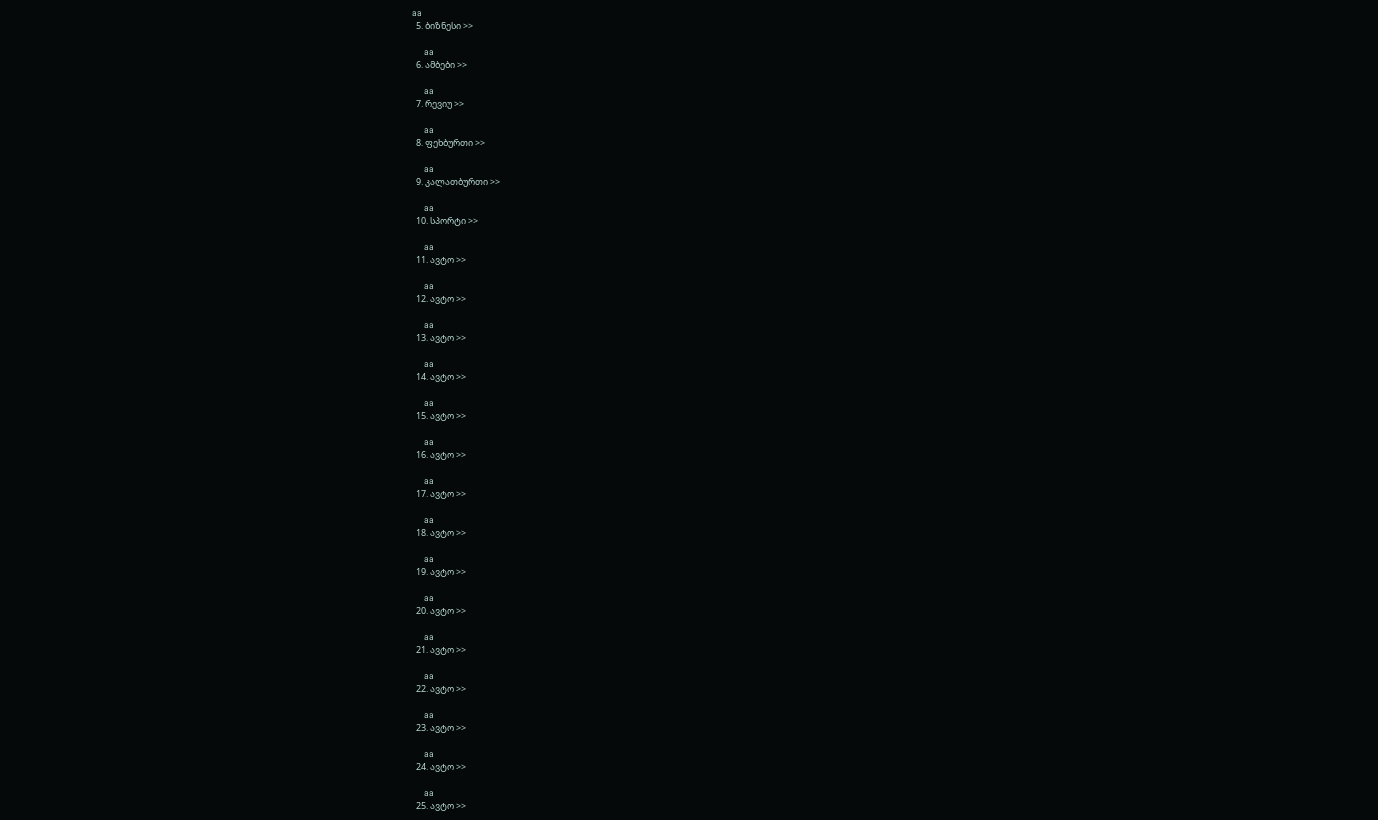aa
  5. ბიზნესი >>

    aa
  6. ამბები >>

    aa
  7. რევიუ >>

    aa
  8. ფეხბურთი >>

    aa
  9. კალათბურთი >>

    aa
  10. სპორტი >>

    aa
  11. ავტო >>

    aa
  12. ავტო >>

    aa
  13. ავტო >>

    aa
  14. ავტო >>

    aa
  15. ავტო >>

    aa
  16. ავტო >>

    aa
  17. ავტო >>

    aa
  18. ავტო >>

    aa
  19. ავტო >>

    aa
  20. ავტო >>

    aa
  21. ავტო >>

    aa
  22. ავტო >>

    aa
  23. ავტო >>

    aa
  24. ავტო >>

    aa
  25. ავტო >>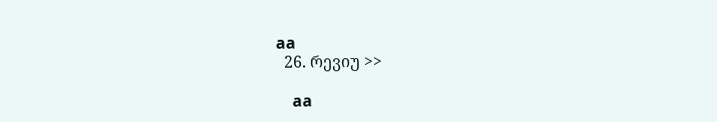aa
  26. რევიუ >>

    aa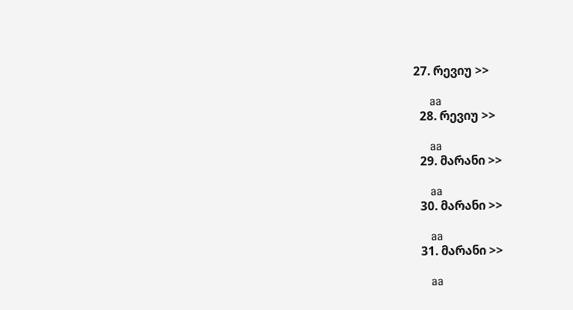27. რევიუ >>

    aa
  28. რევიუ >>

    aa
  29. მარანი >>

    aa
  30. მარანი >>

    aa
  31. მარანი >>

    aa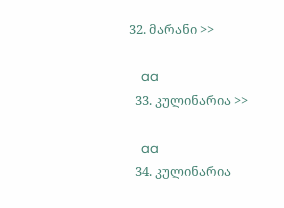32. მარანი >>

    aa
  33. კულინარია >>

    aa
  34. კულინარია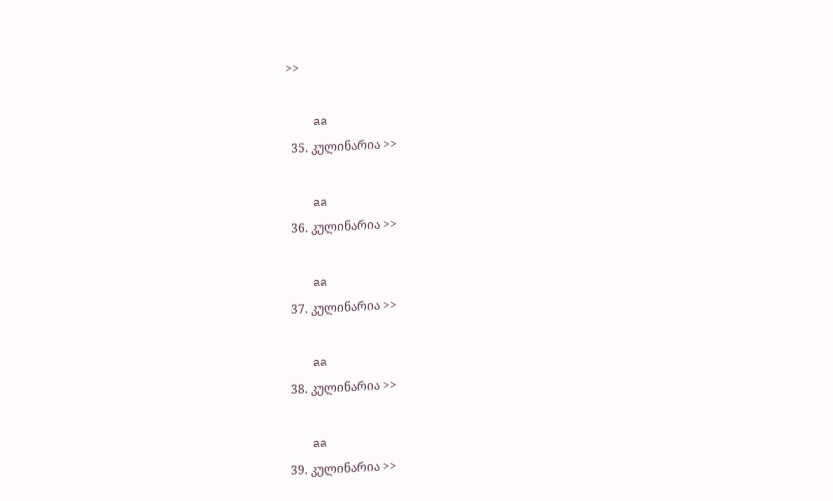>>

    aa
  35. კულინარია >>

    aa
  36. კულინარია >>

    aa
  37. კულინარია >>

    aa
  38. კულინარია >>

    aa
  39. კულინარია >>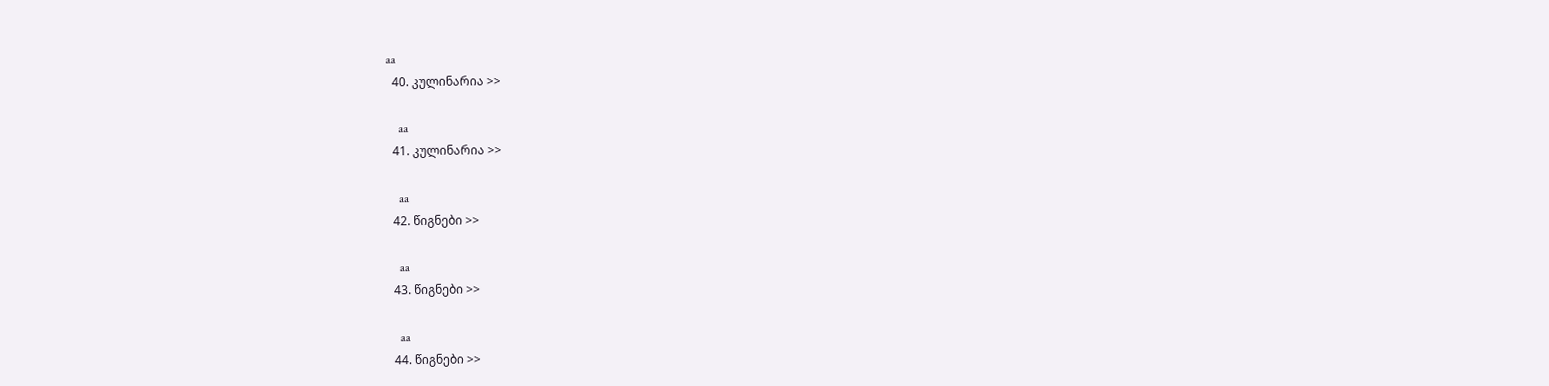aa
  40. კულინარია >>

    aa
  41. კულინარია >>

    aa
  42. წიგნები >>

    aa
  43. წიგნები >>

    aa
  44. წიგნები >>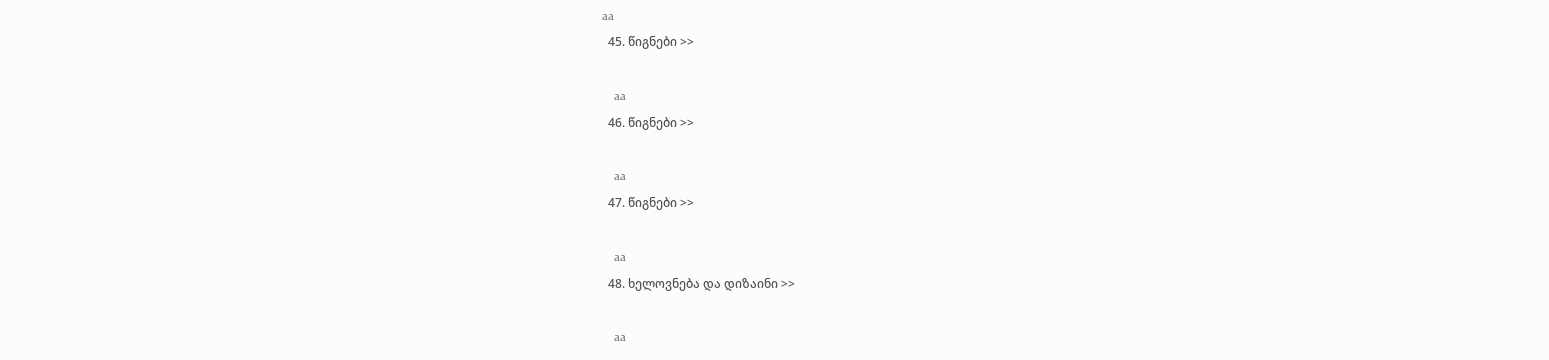aa
  45. წიგნები >>

    aa
  46. წიგნები >>

    aa
  47. წიგნები >>

    aa
  48. ხელოვნება და დიზაინი >>

    aa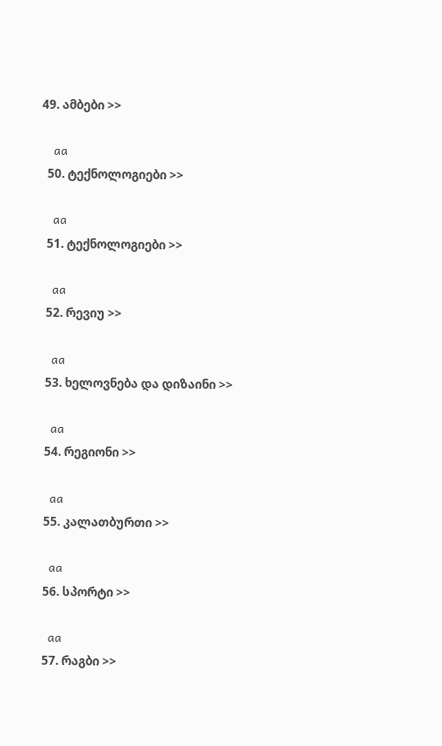49. ამბები >>

    aa
  50. ტექნოლოგიები >>

    aa
  51. ტექნოლოგიები >>

    aa
  52. რევიუ >>

    aa
  53. ხელოვნება და დიზაინი >>

    aa
  54. რეგიონი >>

    aa
  55. კალათბურთი >>

    aa
  56. სპორტი >>

    aa
  57. რაგბი >>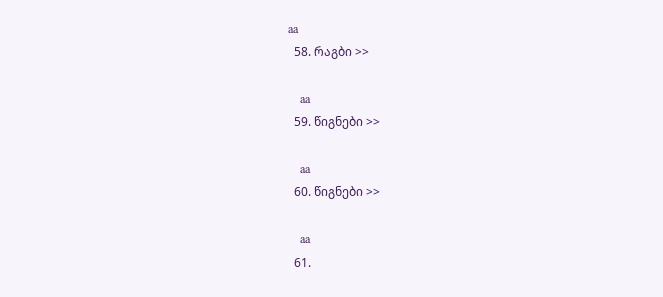aa
  58. რაგბი >>

    aa
  59. წიგნები >>

    aa
  60. წიგნები >>

    aa
  61.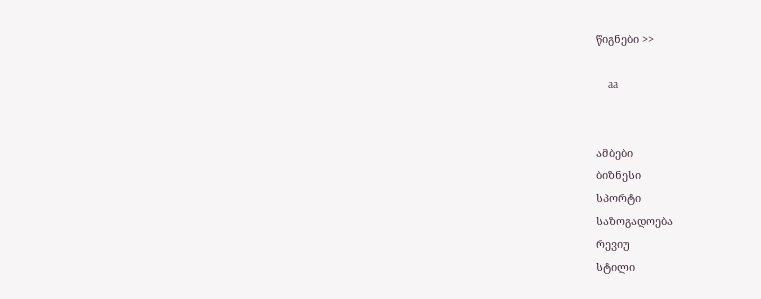წიგნები >>

    aa


ამბები
ბიზნესი
სპორტი
საზოგადოება
რევიუ
სტილი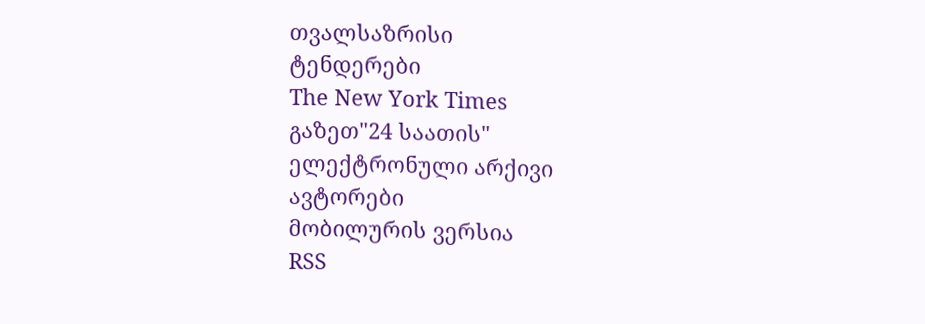თვალსაზრისი
ტენდერები
The New York Times
გაზეთ"24 საათის"
ელექტრონული არქივი
ავტორები
მობილურის ვერსია
RSS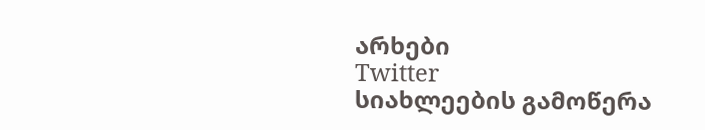არხები
Twitter
სიახლეების გამოწერა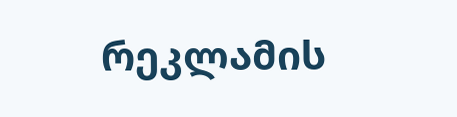რეკლამის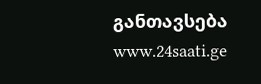განთავსება
www.24saati.ge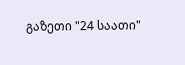გაზეთი "24 საათი"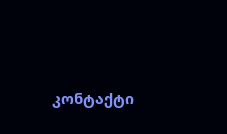კონტაქტი